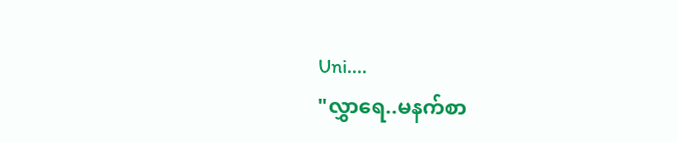Uni....
"လွှာရေ..မနက်စာ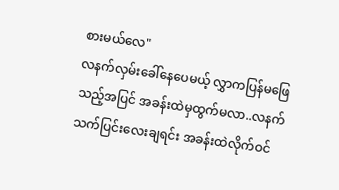စားမယ်လေ"
လနက်လှမ်းခေါ်နေပေမယ့် လွှာကပြန်မဖြေသည့်အပြင် အခန်းထဲမှထွက်မလာ..လနက် သက်ပြင်းလေးချရင်း အခန်းထဲလိုက်ဝင်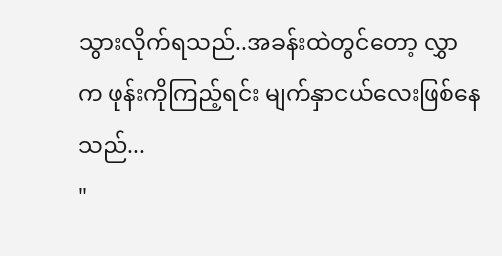သွားလိုက်ရသည်..အခန်းထဲတွင်တော့ လွှာက ဖုန်းကိုကြည့်ရင်း မျက်နှာငယ်လေးဖြစ်နေသည်...
"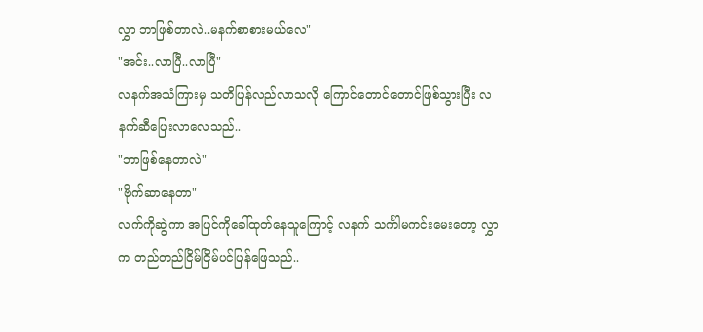လွှာ ဘာဖြစ်တာလဲ..မနက်စာစားမယ်လေ"
"အင်း..လာပြီ..လာပြီ"
လနက်အသံကြားမှ သတိပြန်လည်လာသလို ကြောင်တောင်တောင်ဖြစ်သွားပြီး လနက်ဆီပြေးလာလေသည်..
"ဘာဖြစ်နေတာလဲ"
"ဗိုက်ဆာနေတာ"
လက်ကိုဆွဲကာ အပြင်ကိုခေါ်ထုတ်နေသူကြောင့် လနက် သင်္ကါမကင်းမေးတော့ လွှာက တည်တည်ငြိမ်ငြိမ်ပင်ပြန်ဖြေသည်..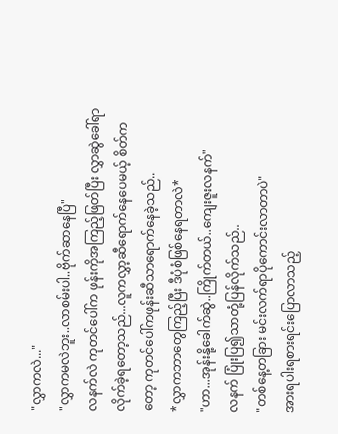"လွှာကလဲ..."
"လွှာကမလဲဘူး..လာစမ်းပါ..ဗိုက်ဆာနေပြီ"
လနက်လဲ ကုတင်ပေါ်က ဖုန်းကိုအကြည့်ဖြတ်ပြီး လွှာဆွဲခေါ်ရာလိုက်ခဲ့ရတော့သည်...လူကလွှာ့ဆီရောက်နေပေမယ့် စိတ်ကတော့ ကုတင်ပေါ်ကဖုန်းဆီသာရောက်နေခဲ့သည်..
*လွှာကဘာတွေကြည့်ပြီး ဒီပုံစံဖြစ်နေရတာလဲ*
"ဟာ...အုန်းနို့ခေါက်ဆွဲ..ကြိုက်တယ်..ကျေးဇူးလနက်"
လနက် ပြုံးပြ၍သာတုံ့ပြန်လိုက်သည်..
"တစ်နေ့တခြား မင်းလက်ရာပိုကောင်းလာတာပဲ"
အားရပါးရစားရင်းပြောလာသည့်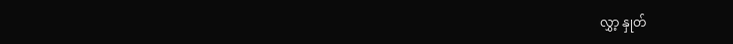လွှာ့ နှုတ်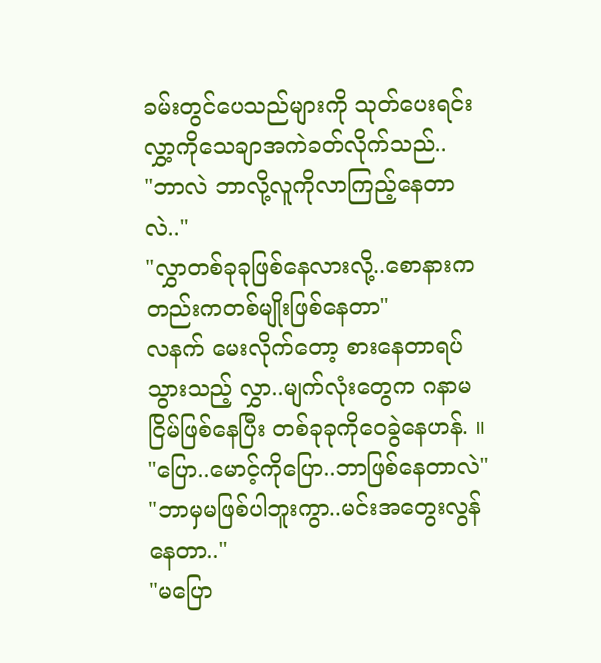ခမ်းတွင်ပေသည်များကို သုတ်ပေးရင်း လွှာ့ကိုသေချာအကဲခတ်လိုက်သည်..
"ဘာလဲ ဘာလို့လူကိုလာကြည့်နေတာလဲ.."
"လွှာတစ်ခုခုဖြစ်နေလားလို့..စောနားကတည်းကတစ်မျိုးဖြစ်နေတာ"
လနက် မေးလိုက်တော့ စားနေတာရပ်သွားသည့် လွှာ..မျက်လုံးတွေက ဂနာမငြိမ်ဖြစ်နေပြီး တစ်ခုခုကိုဝေခွဲနေဟန်. ။
"ပြော..မောင့်ကိုပြော..ဘာဖြစ်နေတာလဲ"
"ဘာမှမဖြစ်ပါဘူးကွာ..မင်းအတွေးလွန်နေတာ.."
"မပြော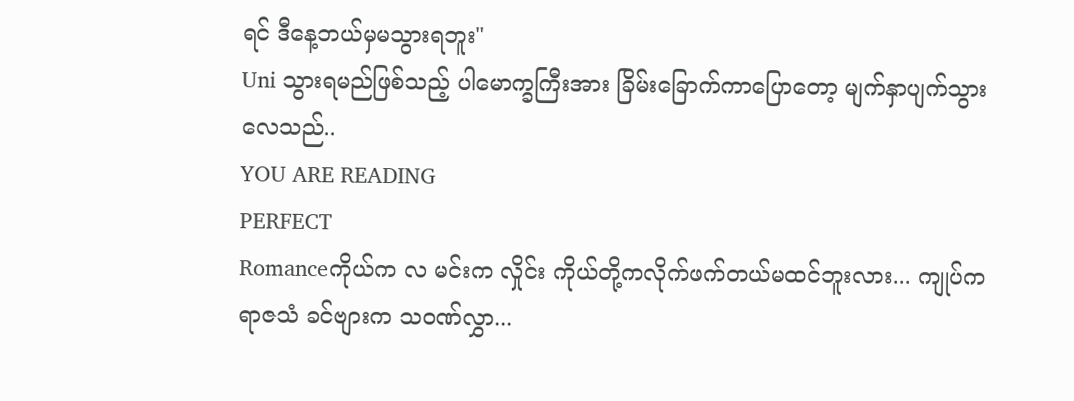ရင် ဒီနေ့ဘယ်မှမသွားရဘူး"
Uni သွားရမည်ဖြစ်သည့် ပါမောက္ခကြီးအား ခြိမ်းခြောက်ကာပြောတော့ မျက်နှာပျက်သွားလေသည်..
YOU ARE READING
PERFECT
Romanceကိုယ်က လ မင်းက လှိုင်း ကိုယ်တို့ကလိုက်ဖက်တယ်မထင်ဘူးလား... ကျုပ်က ရာဇသံ ခင်ဗျားက သဝဏ်လွှာ...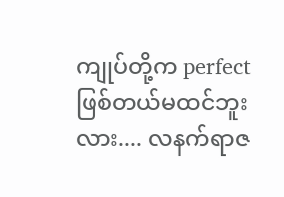ကျုပ်တို့က perfect ဖြစ်တယ်မထင်ဘူးလား.... လနက်ရာဇ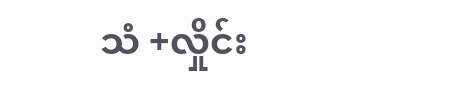သံ +လှိုင်း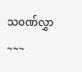သဝဏ်လွှာ ~~~